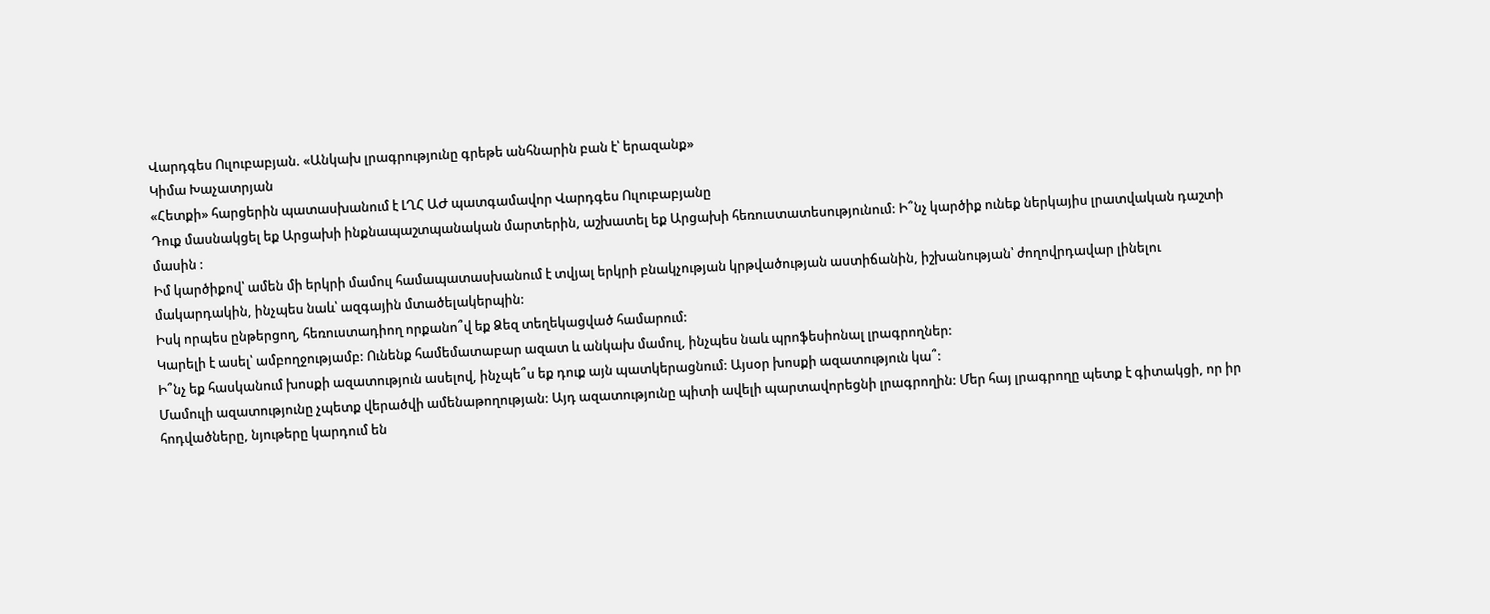Վարդգես Ուլուբաբյան. «Անկախ լրագրությունը գրեթե անհնարին բան է՝ երազանք»
Կիմա Խաչատրյան
«Հետքի» հարցերին պատասխանում է ԼՂՀ ԱԺ պատգամավոր Վարդգես Ուլուբաբյանը
Դուք մասնակցել եք Արցախի ինքնապաշտպանական մարտերին, աշխատել եք Արցախի հեռուստատեսությունում: Ի՞նչ կարծիք ունեք ներկայիս լրատվական դաշտի մասին :
Իմ կարծիքով՝ ամեն մի երկրի մամուլ համապատասխանում է տվյալ երկրի բնակչության կրթվածության աստիճանին, իշխանության՝ ժողովրդավար լինելու մակարդակին, ինչպես նաև՝ ազգային մտածելակերպին:
Իսկ որպես ընթերցող, հեռուստադիող որքանո՞վ եք Ձեզ տեղեկացված համարում:
Կարելի է ասել՝ ամբողջությամբ: Ունենք համեմատաբար ազատ և անկախ մամուլ, ինչպես նաև պրոֆեսիոնալ լրագրողներ:
Ի՞նչ եք հասկանում խոսքի ազատություն ասելով, ինչպե՞ս եք դուք այն պատկերացնում: Այսօր խոսքի ազատություն կա՞:
Մամուլի ազատությունը չպետք վերածվի ամենաթողության: Այդ ազատությունը պիտի ավելի պարտավորեցնի լրագրողին: Մեր հայ լրագրողը պետք է գիտակցի, որ իր հոդվածները, նյութերը կարդում են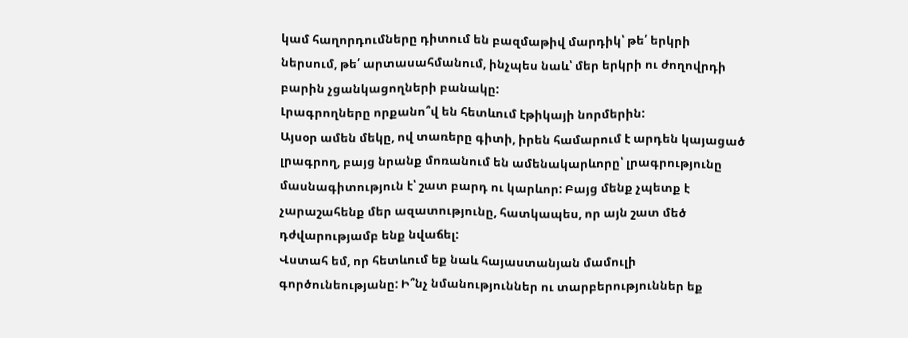կամ հաղորդումները դիտում են բազմաթիվ մարդիկ՝ թե՛ երկրի ներսում, թե՛ արտասահմանում, ինչպես նաև՝ մեր երկրի ու ժողովրդի բարին չցանկացողների բանակը:
Լրագրողները որքանո՞վ են հետևում էթիկայի նորմերին:
Այսօր ամեն մեկը, ով տառերը գիտի, իրեն համարում է արդեն կայացած լրագրող, բայց նրանք մոռանում են ամենակարևորը՝ լրագրությունը մասնագիտություն է՝ շատ բարդ ու կարևոր: Բայց մենք չպետք է չարաշահենք մեր ազատությունը, հատկապես, որ այն շատ մեծ դժվարությամբ ենք նվաճել:
Վստահ եմ, որ հետևում եք նաև հայաստանյան մամուլի գործունեությանը: Ի՞նչ նմանություններ ու տարբերություններ եք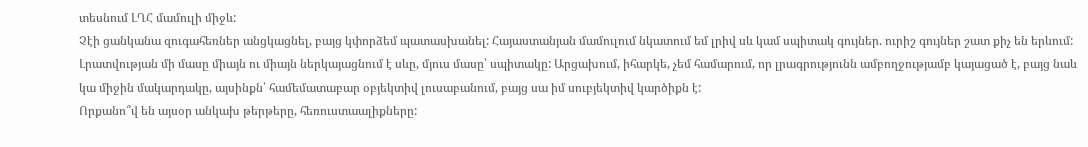տեսնում ԼՂՀ մամուլի միջև:
Չէի ցանկանա զուգահեռներ անցկացնել, բայց կփորձեմ պատասխանել: Հայաստանյան մամուլում նկատում եմ լրիվ սև կամ սպիտակ գույներ. ուրիշ գույներ շատ քիչ են երևում: Լրատվության մի մասը միայն ու միայն ներկայացնում է սևը, մյուս մասը՝ սպիտակը: Արցախում, իհարկե, չեմ համարում, որ լրագրությունն ամբողջությամբ կայացած է, բայց նաև կա միջին մակարդակը, այսինքն՝ համեմատաբար օբյեկտիվ լուսաբանում, բայց սա իմ սուբյեկտիվ կարծիքն է:
Որքանո՞վ են այսօր անկախ թերթերը, հեռուստաալիքները: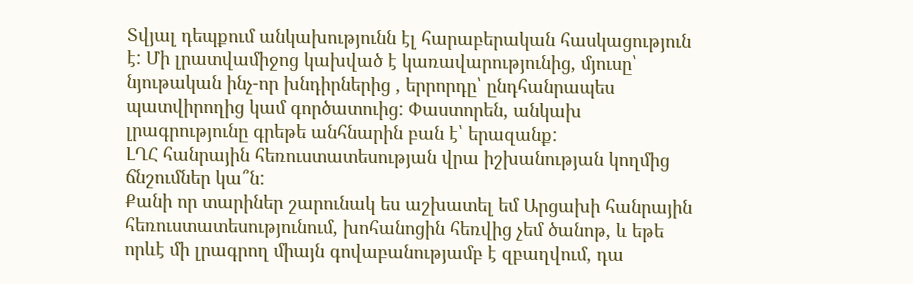Տվյալ դեպքում անկախությունն էլ հարաբերական հասկացություն է: Մի լրատվամիջոց կախված է կառավարությունից, մյուսը՝ նյութական ինչ-որ խնդիրներից , երրորդը՝ ընդհանրապես պատվիրողից կամ գործատուից: Փաստորեն, անկախ լրագրությունը գրեթե անհնարին բան է՝ երազանք:
ԼՂՀ հանրային հեռուստատեսության վրա իշխանության կողմից ճնշումներ կա՞ն:
Քանի որ տարիներ շարունակ ես աշխատել եմ Արցախի հանրային հեռուստատեսությունում, խոհանոցին հեռվից չեմ ծանոթ, և եթե որևէ մի լրագրող միայն գովաբանությամբ է զբաղվում, դա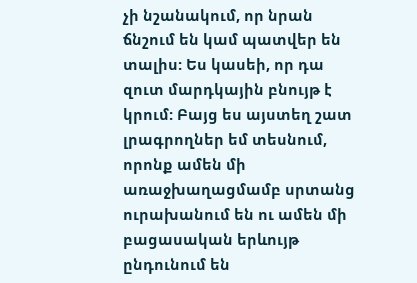չի նշանակում, որ նրան ճնշում են կամ պատվեր են տալիս: Ես կասեի, որ դա զուտ մարդկային բնույթ է կրում: Բայց ես այստեղ շատ լրագրողներ եմ տեսնում, որոնք ամեն մի առաջխաղացմամբ սրտանց ուրախանում են ու ամեն մի բացասական երևույթ ընդունում են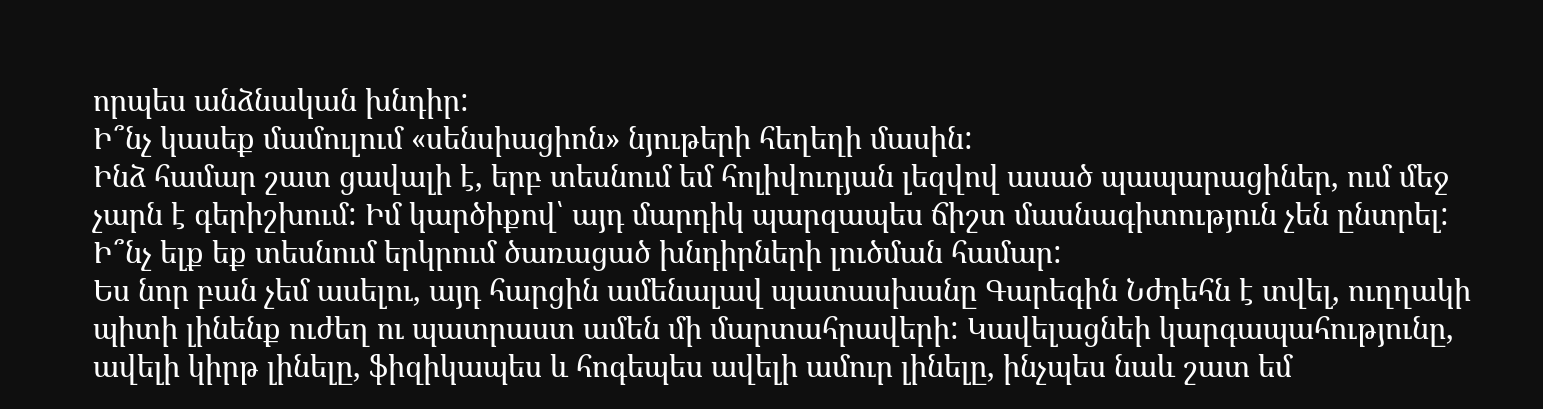որպես անձնական խնդիր:
Ի՞նչ կասեք մամուլում «սենսիացիոն» նյութերի հեղեղի մասին:
Ինձ համար շատ ցավալի է, երբ տեսնում եմ հոլիվուդյան լեզվով ասած պապարացիներ, ում մեջ չարն է գերիշխում: Իմ կարծիքով՝ այդ մարդիկ պարզապես ճիշտ մասնագիտություն չեն ընտրել:
Ի՞նչ ելք եք տեսնում երկրում ծառացած խնդիրների լուծման համար:
Ես նոր բան չեմ ասելու, այդ հարցին ամենալավ պատասխանը Գարեգին Նժդեհն է տվել, ուղղակի պիտի լինենք ուժեղ ու պատրաստ ամեն մի մարտահրավերի: Կավելացնեի կարգապահությունը, ավելի կիրթ լինելը, ֆիզիկապես և հոգեպես ավելի ամուր լինելը, ինչպես նաև շատ եմ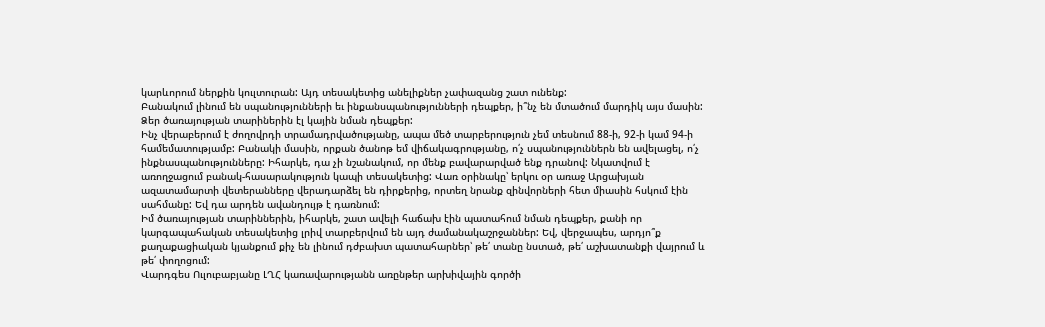կարևորում ներքին կուլտուրան: Այդ տեսակետից անելիքներ չափազանց շատ ունենք:
Բանակում լինում են սպանությունների եւ ինքանսպանությունների դեպքեր, ի՞նչ են մտածում մարդիկ այս մասին: Ձեր ծառայության տարիներին էլ կային նման դեպքեր:
Ինչ վերաբերում է ժողովրդի տրամադրվածությանը, ապա մեծ տարբերություն չեմ տեսնում 88-ի, 92-ի կամ 94-ի համեմատությամբ: Բանակի մասին, որքան ծանոթ եմ վիճակագրությանը, ո՛չ սպանություններն են ավելացել, ո՛չ ինքնասպանությունները: Իհարկե, դա չի նշանակում, որ մենք բավարարված ենք դրանով: Նկատվում է առողջացում բանակ-հասարակություն կապի տեսակետից: Վառ օրինակը՝ երկու օր առաջ Արցախյան ազատամարտի վետերանները վերադարձել են դիրքերից, որտեղ նրանք զինվորների հետ միասին հսկում էին սահմանը: Եվ դա արդեն ավանդույթ է դառնում:
Իմ ծառայության տարիններին, իհարկե, շատ ավելի հաճախ էին պատահում նման դեպքեր, քանի որ կարգապահական տեսակետից լրիվ տարբերվում են այդ ժամանակաշրջաններ: Եվ, վերջապես, արդյո՞ք քաղաքացիական կյանքում քիչ են լինում դժբախտ պատահարներ՝ թե՛ տանը նստած, թե՛ աշխատանքի վայրում և թե՛ փողոցում:
Վարդգես Ուլուբաբյանը ԼՂՀ կառավարությանն առընթեր արխիվային գործի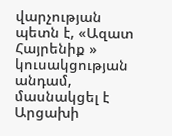վարչության պետն է, «Ազատ Հայրենիք » կուսակցության անդամ, մասնակցել է Արցախի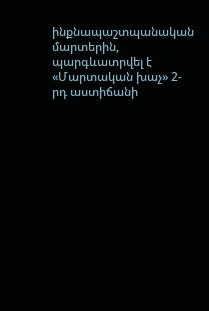ինքնապաշտպանական մարտերին, պարգևատրվել է «Մարտական խաչ» 2-րդ աստիճանի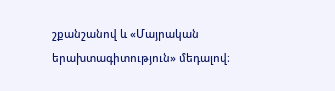շքանշանով և «Մայրական երախտագիտություն» մեդալով։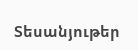Տեսանյութեր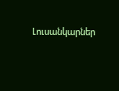Լուսանկարներ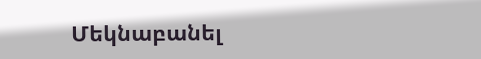Մեկնաբանել